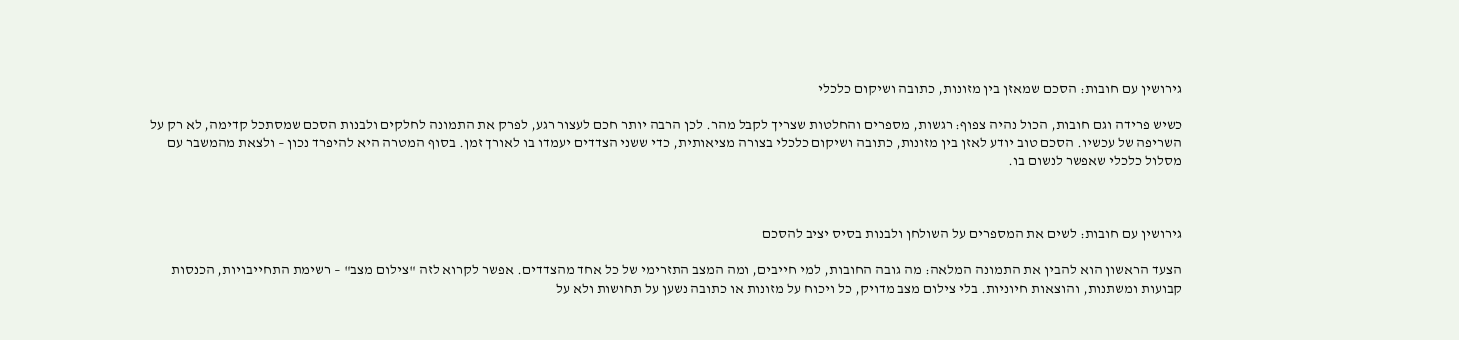גירושין עם חובות: הסכם שמאזן בין מזונות, כתובה ושיקום כלכלי

כשיש פרידה וגם חובות, הכול נהיה צפוף: רגשות, מספרים והחלטות שצריך לקבל מהר. לכן הרבה יותר חכם לעצור רגע, לפרק את התמונה לחלקים ולבנות הסכם שמסתכל קדימה, לא רק על השריפה של עכשיו. הסכם טוב יודע לאזן בין מזונות, כתובה ושיקום כלכלי בצורה מציאותית, כדי ששני הצדדים יעמדו בו לאורך זמן. בסוף המטרה היא להיפרד נכון – ולצאת מהמשבר עם מסלול כלכלי שאפשר לנשום בו.



גירושין עם חובות: לשים את המספרים על השולחן ולבנות בסיס יציב להסכם

הצעד הראשון הוא להבין את התמונה המלאה: מה גובה החובות, למי חייבים, ומה המצב התזרימי של כל אחד מהצדדים. אפשר לקרוא לזה "צילום מצב" – רשימת התחייבויות, הכנסות קבועות ומשתנות, והוצאות חיוניות. בלי צילום מצב מדויק, כל ויכוח על מזונות או כתובה נשען על תחושות ולא על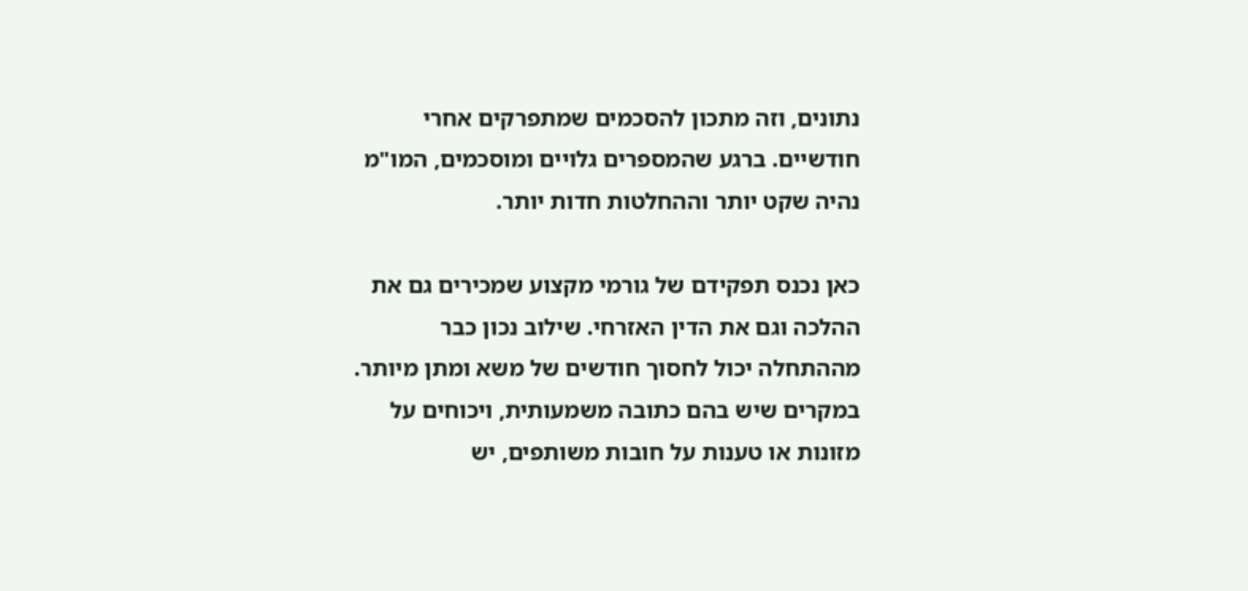נתונים, וזה מתכון להסכמים שמתפרקים אחרי חודשיים. ברגע שהמספרים גלויים ומוסכמים, המו"מ נהיה שקט יותר וההחלטות חדות יותר.

כאן נכנס תפקידם של גורמי מקצוע שמכירים גם את ההלכה וגם את הדין האזרחי. שילוב נכון כבר מההתחלה יכול לחסוך חודשים של משא ומתן מיותר. במקרים שיש בהם כתובה משמעותית, ויכוחים על מזונות או טענות על חובות משותפים, יש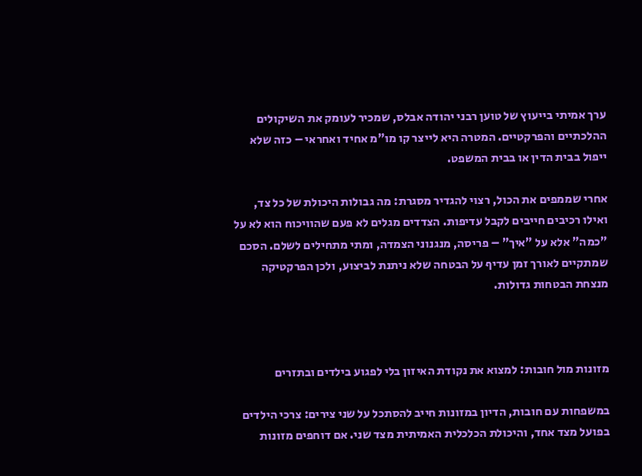ערך אמיתי בייעוץ של טוען רבני יהודה אבלס, שמכיר לעומק את השיקולים ההלכתיים והפרקטיים. המטרה היא לייצר קו מו"מ אחיד ואחראי – כזה שלא ייפול בבית הדין או בבית המשפט.

אחרי שממפים את הכול, רצוי להגדיר מסגרת: מה גבולות היכולת של כל צד, ואילו רכיבים חייבים לקבל עדיפות. הצדדים מגלים לא פעם שהוויכוח הוא לא על "כמה" אלא על "איך" – פריסה, מנגנוני הצמדה, ומתי מתחילים לשלם. הסכם שמתקיים לאורך זמן עדיף על הבטחה שלא ניתנת לביצוע, ולכן הפרקטיקה מנצחת הבטחות גדולות.



מזונות מול חובות: למצוא את נקודת האיזון בלי לפגוע בילדים ובתזרים

במשפחות עם חובות, הדיון במזונות חייב להסתכל על שני צירים: צרכי הילדים בפועל מצד אחד, והיכולת הכלכלית האמיתית מצד שני. אם דוחפים מזונות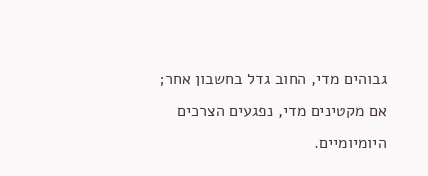גבוהים מדי, החוב גדל בחשבון אחר; אם מקטינים מדי, נפגעים הצרכים היומיומיים.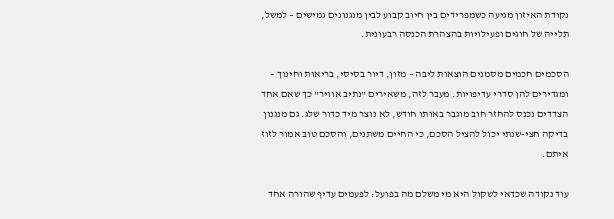נקודת האיזון מגיעה כשמפרידים בין חיוב קבוע לבין מנגנונים גמישים – למשל, תלייה של חוגים ופעילויות בהצהרת הכנסה רבעונית.

הסכמים חכמים מסמנים הוצאות ליבה – מזון, דיור בסיסי, בריאות וחינוך – ומגדירים להן סדרי עדיפויות. מעבר לזה, משאירים "נתיב אוויר" כך שאם אחד הצדדים נכנס להחזר חוב מוגבר באותו חודש, לא נוצר מיד כדור שלג. גם מנגנון בדיקה חצי-שנתי יכול להציל הסכם, כי החיים משתנים, והסכם טוב אמור לזוז איתם.

עוד נקודה שכדאי לשקול היא מי משלם מה בפועל: לפעמים עדיף שהורה אחד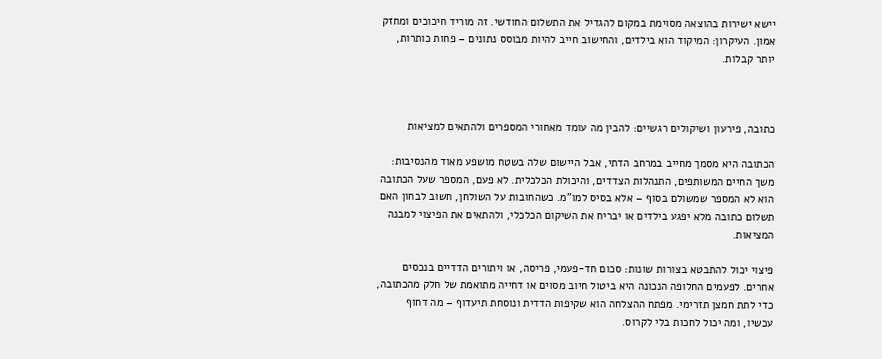יישא ישירות בהוצאה מסוימת במקום להגדיל את התשלום החודשי. זה מוריד חיכוכים ומחזק אמון. העיקרון: המיקוד הוא בילדים, והחישוב חייב להיות מבוסס נתונים – פחות כותרות, יותר קבלות.



כתובה, פירעון ושיקולים רגשיים: להבין מה עומד מאחורי המספרים ולהתאים למציאות

הכתובה היא מסמך מחייב במרחב הדתי, אבל היישום שלה בשטח מושפע מאוד מהנסיבות: משך החיים המשותפים, התנהלות הצדדים, והיכולת הכלכלית. לא פעם, המספר שעל הכתובה הוא לא המספר שמשולם בסוף – אלא בסיס למו"מ. כשהחובות על השולחן, חשוב לבחון האם תשלום כתובה מלא יפגע בילדים או יבריח את השיקום הכלכלי, ולהתאים את הפיצוי למבנה המציאות.

פיצוי יכול להתבטא בצורות שונות: סכום חד-פעמי, פריסה, או ויתורים הדדיים בנכסים אחרים. לפעמים החלופה הנכונה היא ביטול חיוב מסוים או דחייה מתואמת של חלק מהכתובה, כדי לתת חמצן תזרימי. מפתח ההצלחה הוא שקיפות הדדית ונוסחת תיעדוף – מה דחוף עכשיו, ומה יכול לחכות בלי לקרוס.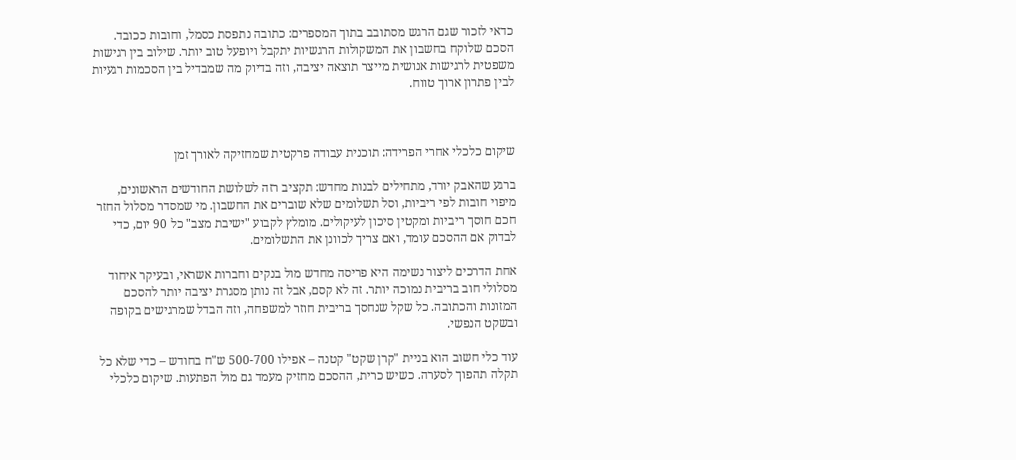כדאי לזכור שגם הרגש מסתובב בתוך המספרים: כתובה נתפסת כסמל, וחובות ככובד. הסכם שלוקח בחשבון את המשקולות הרגשיות יתקבל ויופעל טוב יותר. שילוב בין רגישות משפטית לרגישות אנושית מייצר תוצאה יציבה, וזה בדיוק מה שמבדיל בין הסכמות רגעיות לבין פתרון ארוך טווח.



שיקום כלכלי אחרי הפרידה: תוכנית עבודה פרקטית שמחזיקה לאורך זמן

ברגע שהאבק יורד, מתחילים לבנות מחדש: תקציב רזה לשלושת החודשים הראשונים, מיפוי חובות לפי ריביות, וסל תשלומים שלא שוברים את החשבון. מי שמסדר מסלול החזר חכם חוסך ריביות ומקטין סיכון לעיקולים. מומלץ לקבוע "ישיבת מצב" כל 90 יום, כדי לבדוק אם ההסכם עומד, ואם צריך לכוונן את התשלומים.

אחת הדרכים ליצור נשימה היא פריסה מחדש מול בנקים וחברות אשראי, ובעיקר איחוד מסלולי חוב בריבית נמוכה יותר. זה לא קסם, אבל זה נותן מסגרת יציבה יותר להסכם המזונות והכתובה. כל שקל שנחסך בריבית חוזר למשפחה, וזה הבדל שמרגישים בקופה ובשקט הנפשי.

עוד כלי חשוב הוא בניית "קרן שקט" קטנה – אפילו 500-700 ש"ח בחודש – כדי שלא כל תקלה תהפוך לסערה. כשיש כרית, ההסכם מחזיק מעמד גם מול הפתעות. שיקום כלכלי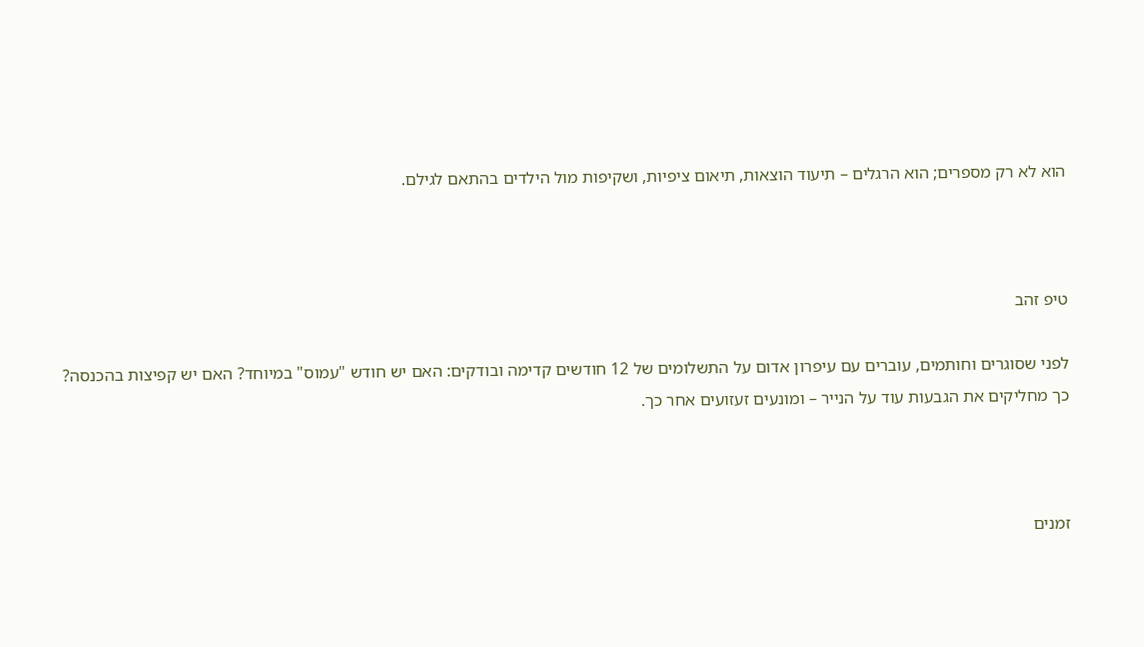הוא לא רק מספרים; הוא הרגלים – תיעוד הוצאות, תיאום ציפיות, ושקיפות מול הילדים בהתאם לגילם.



טיפ זהב

לפני שסוגרים וחותמים, עוברים עם עיפרון אדום על התשלומים של 12 חודשים קדימה ובודקים: האם יש חודש "עמוס" במיוחד? האם יש קפיצות בהכנסה? כך מחליקים את הגבעות עוד על הנייר – ומונעים זעזועים אחר כך.



זמנים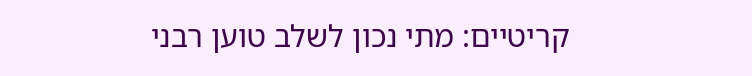קריטיים: מתי נכון לשלב טוען רבני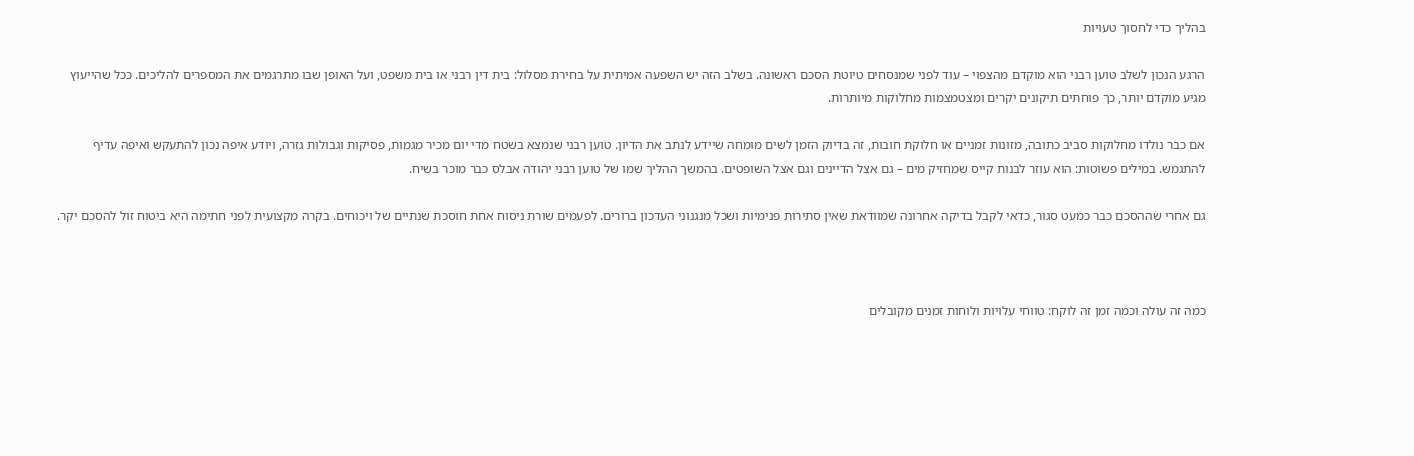בהליך כדי לחסוך טעויות

הרגע הנכון לשלב טוען רבני הוא מוקדם מהצפוי – עוד לפני שמנסחים טיוטת הסכם ראשונה. בשלב הזה יש השפעה אמיתית על בחירת מסלול: בית דין רבני או בית משפט, ועל האופן שבו מתרגמים את המספרים להליכים. ככל שהייעוץ מגיע מוקדם יותר, כך פוחתים תיקונים יקרים ומצטמצמות מחלוקות מיותרות.

אם כבר נולדו מחלוקות סביב כתובה, מזונות זמניים או חלוקת חובות, זה בדיוק הזמן לשים מומחה שיידע לנתב את הדיון. טוען רבני שנמצא בשטח מדי יום מכיר מגמות, פסיקות וגבולות גזרה, ויודע איפה נכון להתעקש ואיפה עדיף להתגמש. במילים פשוטות: הוא עוזר לבנות קייס שמחזיק מים – גם אצל הדיינים וגם אצל השופטים. בהמשך ההליך שמו של טוען רבני יהודה אבלס כבר מוכר בשיח.

גם אחרי שההסכם כבר כמעט סגור, כדאי לקבל בדיקה אחרונה שמוודאת שאין סתירות פנימיות ושכל מנגנוני העדכון ברורים. לפעמים שורת ניסוח אחת חוסכת שנתיים של ויכוחים. בקרה מקצועית לפני חתימה היא ביטוח זול להסכם יקר.



כמה זה עולה וכמה זמן זה לוקח: טווחי עלויות ולוחות זמנים מקובלים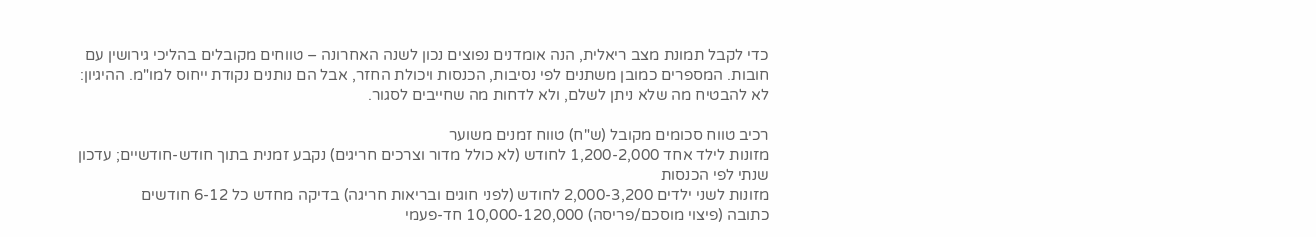כדי לקבל תמונת מצב ריאלית, הנה אומדנים נפוצים נכון לשנה האחרונה – טווחים מקובלים בהליכי גירושין עם חובות. המספרים כמובן משתנים לפי נסיבות, הכנסות ויכולת החזר, אבל הם נותנים נקודת ייחוס למו"מ. ההיגיון: לא להבטיח מה שלא ניתן לשלם, ולא לדחות מה שחייבים לסגור.

רכיב טווח סכומים מקובל (ש"ח) טווח זמנים משוער
מזונות לילד אחד 1,200-2,000 לחודש (לא כולל מדור וצרכים חריגים) נקבע זמנית בתוך חודש-חודשיים; עדכון שנתי לפי הכנסות
מזונות לשני ילדים 2,000-3,200 לחודש (לפני חוגים ובריאות חריגה) בדיקה מחדש כל 6-12 חודשים
כתובה (פיצוי מוסכם/פריסה) 10,000-120,000 חד-פעמי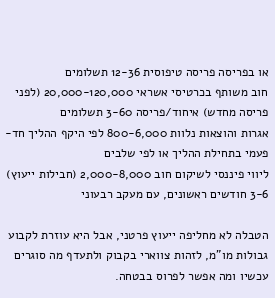או בפריסה פריסה טיפוסית 12-36 תשלומים
חוב משותף בכרטיסי אשראי 20,000-120,000 (לפני פריסה מחדש) איחוד/פריסה 3-60 תשלומים
אגרות והוצאות נלוות 800-6,000 לפי היקף ההליך חד-פעמי בתחילת ההליך או לפי שלבים
ליווי פיננסי לשיקום חוב 2,000-8,000 (חבילות ייעוץ) 3-6 חודשים ראשונים, עם מעקב רבעוני

הטבלה לא מחליפה ייעוץ פרטני, אבל היא עוזרת לקבוע גבולות מו"מ, לזהות צווארי בקבוק ולתעדף מה סוגרים עכשיו ומה אפשר לפרוס בבטחה.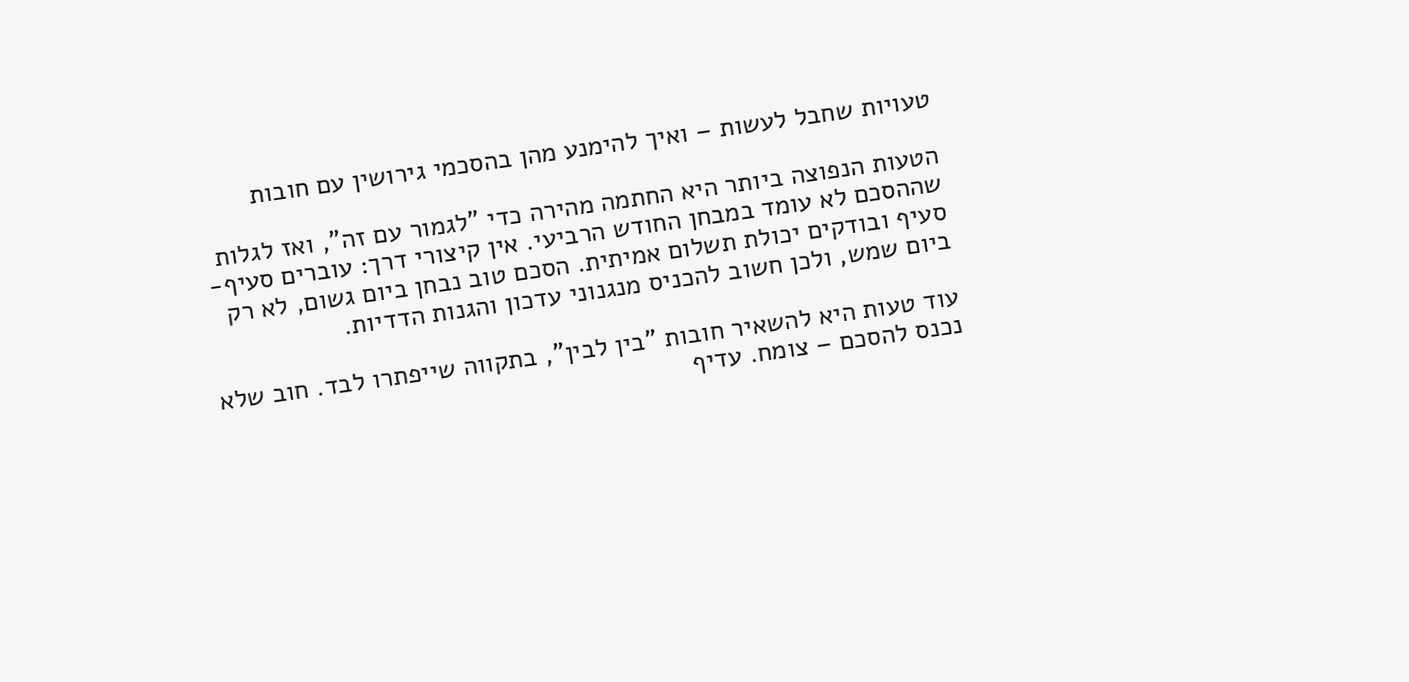טעויות שחבל לעשות – ואיך להימנע מהן בהסכמי גירושין עם חובות

הטעות הנפוצה ביותר היא החתמה מהירה כדי "לגמור עם זה", ואז לגלות שההסכם לא עומד במבחן החודש הרביעי. אין קיצורי דרך: עוברים סעיף-סעיף ובודקים יכולת תשלום אמיתית. הסכם טוב נבחן ביום גשום, לא רק ביום שמש, ולכן חשוב להכניס מנגנוני עדכון והגנות הדדיות.

עוד טעות היא להשאיר חובות "בין לבין", בתקווה שייפתרו לבד. חוב שלא נכנס להסכם – צומח. עדיף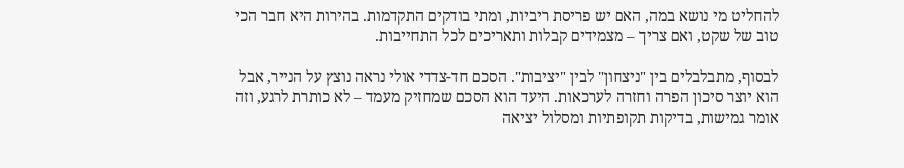להחליט מי נושא במה, האם יש פריסת ריביות, ומתי בודקים התקדמות. בהירות היא חבר הכי טוב של שקט, ואם צריך – מצמידים קבלות ותאריכים לכל התחייבות.

לבסוף, מתבלבלים בין "ניצחון" לבין "יציבות". הסכם חד-צדדי אולי נראה נוצץ על הנייר, אבל הוא יוצר סיכון הפרה וחזרה לערכאות. היעד הוא הסכם שמחזיק מעמד – לא כותרת לרגע, וזה אומר גמישות, בדיקות תקופתיות ומסלול יציאה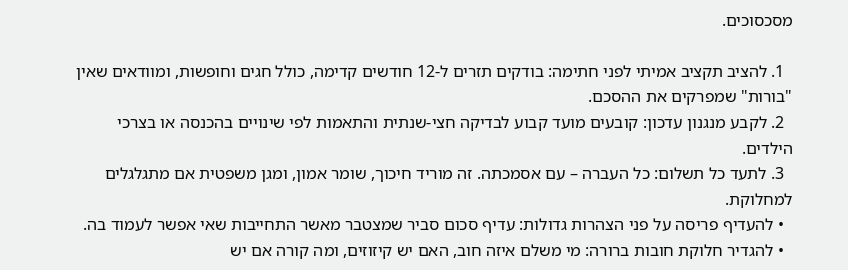מסכסוכים.

  1. להציב תקציב אמיתי לפני חתימה: בודקים תזרים ל-12 חודשים קדימה, כולל חגים וחופשות, ומוודאים שאין "בורות" שמפרקים את ההסכם.
  2. לקבע מנגנון עדכון: קובעים מועד קבוע לבדיקה חצי-שנתית והתאמות לפי שינויים בהכנסה או בצרכי הילדים.
  3. לתעד כל תשלום: כל העברה – עם אסמכתה. זה מוריד חיכוך, שומר אמון, ומגן משפטית אם מתגלגלים למחלוקת.
  • להעדיף פריסה על פני הצהרות גדולות: עדיף סכום סביר שמצטבר מאשר התחייבות שאי אפשר לעמוד בה.
  • להגדיר חלוקת חובות ברורה: מי משלם איזה חוב, האם יש קיזוזים, ומה קורה אם יש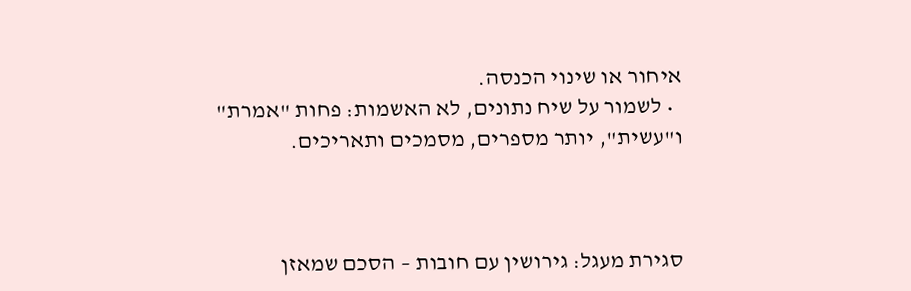איחור או שינוי הכנסה.
  • לשמור על שיח נתונים, לא האשמות: פחות "אמרת" ו"עשית", יותר מספרים, מסמכים ותאריכים.



סגירת מעגל: גירושין עם חובות – הסכם שמאזן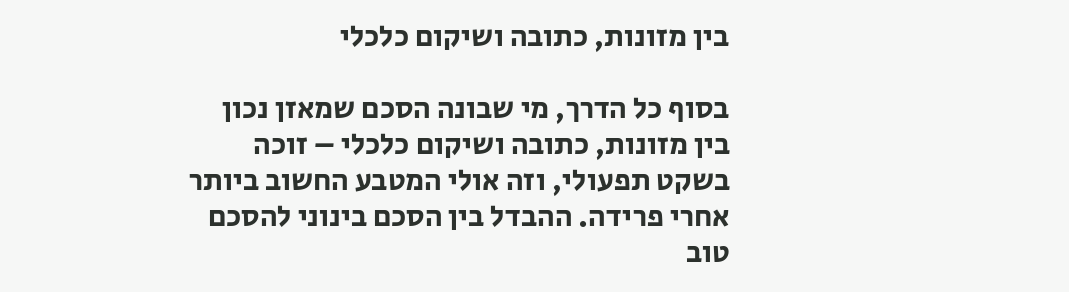בין מזונות, כתובה ושיקום כלכלי

בסוף כל הדרך, מי שבונה הסכם שמאזן נכון בין מזונות, כתובה ושיקום כלכלי – זוכה בשקט תפעולי, וזה אולי המטבע החשוב ביותר אחרי פרידה. ההבדל בין הסכם בינוני להסכם טוב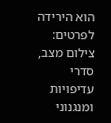הוא הירידה לפרטים: צילום מצב, סדרי עדיפויות ומנגנוני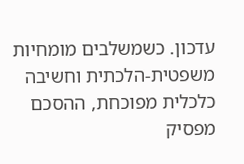עדכון. כשמשלבים מומחיות משפטית-הלכתית וחשיבה כלכלית מפוכחת, ההסכם מפסיק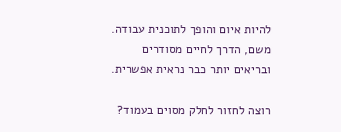להיות איום והופך לתוכנית עבודה. משם, הדרך לחיים מסודרים ובריאים יותר כבר נראית אפשרית.

רוצה לחזור לחלק מסוים בעמוד?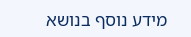מידע נוסף בנושא